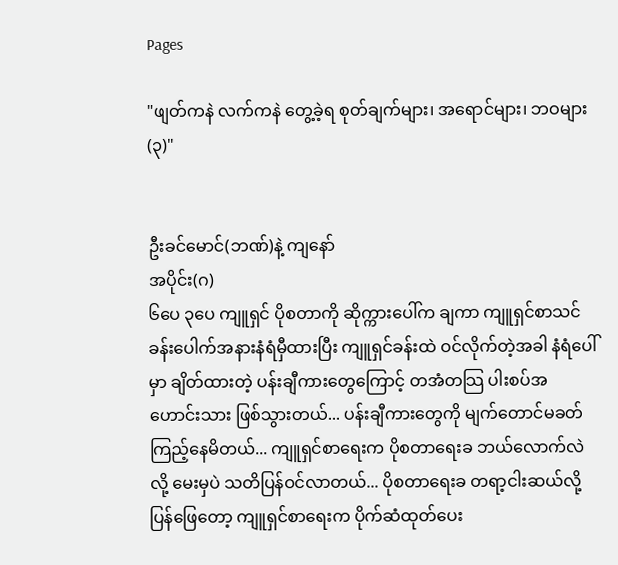Pages

"ဖျတ်ကနဲ လက်ကနဲ တွေ့ခဲ့ရ စုတ်ချက်များ၊ အရောင်များ၊ ဘဝများ (၃)"


ဦးခင်မောင်(ဘဏ်)နဲ့ ကျနော်
အပိုင်း(ဂ)
၆ပေ ၃ပေ ကျူရှင် ပိုစတာကို ဆိုက္ကားပေါ်က ချကာ ကျူရှင်စာသင်ခန်းပေါက်အနားနံရံမှီထားပြီး ကျူရှင်ခန်းထဲ ဝင်လိုက်တဲ့အခါ နံရံပေါ်မှာ ချိတ်ထားတဲ့ ပန်းချီကားတွေကြောင့် တအံတသြ ပါးစပ်အဟောင်းသား ဖြစ်သွားတယ်... ပန်းချီကားတွေကို မျက်တောင်မခတ်ကြည့်နေမိတယ်... ကျူရှင်စာရေးက ပိုစတာရေးခ ဘယ်လောက်လဲလို့ မေးမှပဲ သတိပြန်ဝင်လာတယ်... ပိုစတာရေးခ တရာ့ငါးဆယ်လို့ ပြန်ဖြေတော့ ကျူရှင်စာရေးက ပိုက်ဆံထုတ်ပေး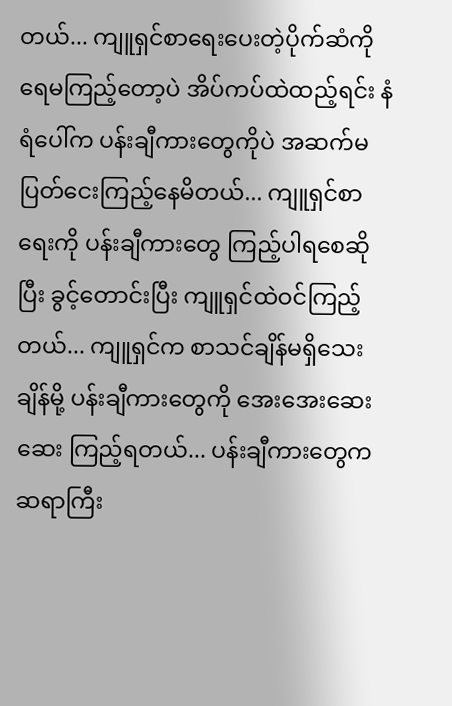တယ်... ကျူရှင်စာရေးပေးတဲ့ပိုက်ဆံကို ရေမကြည့်တော့ပဲ အိပ်ကပ်ထဲထည့်ရင်း နံရံပေါ်က ပန်းချီကားတွေကိုပဲ အဆက်မပြတ်ငေးကြည့်နေမိတယ်... ကျူရှင်စာရေးကို ပန်းချီကားတွေ ကြည့်ပါရစေဆိုပြီး ခွင့်တောင်းပြီး ကျူရှင်ထဲဝင်ကြည့်တယ်... ကျူရှင်က စာသင်ချိန်မရှိသေးချိန်မို့ ပန်းချီကားတွေကို အေးအေးဆေးဆေး ကြည့်ရတယ်... ပန်းချီကားတွေက ဆရာကြီး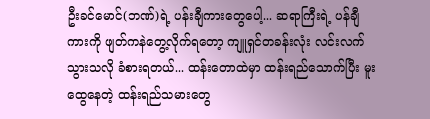ဦးခင်မောင်(ဘဏ်)ရဲ့ ပန်းချီကားတွေပေါ့... ဆရာကြီးရဲ့ ပန်ချီကားကို ဖျတ်ကနဲတွေ့လိုက်ရတော့ ကျူရှင်တခန်းလုံး လင်းလက်သွားသလို ခံစားရတယ်... ထန်းတောထဲမှာ ထန်းရည်သောက်ပြီး မူးထွေနေတဲ့ ထန်းရည်သမားတွေ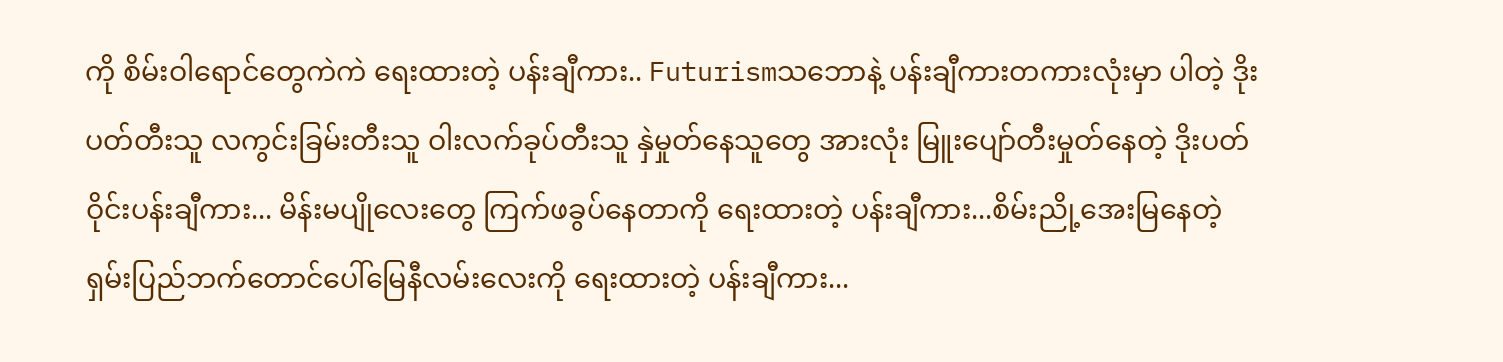ကို စိမ်းဝါရောင်တွေကဲကဲ ရေးထားတဲ့ ပန်းချီကား.. Futurismသဘောနဲ့ ပန်းချီကားတကားလုံးမှာ ပါတဲ့ ဒိုးပတ်တီးသူ လကွင်းခြမ်းတီးသူ ဝါးလက်ခုပ်တီးသူ နှဲမှုတ်နေသူတွေ အားလုံး မြူးပျော်တီးမှုတ်နေတဲ့ ဒိုးပတ်ဝိုင်းပန်းချီကား... မိန်းမပျိုလေးတွေ ကြက်ဖခွပ်နေတာကို ရေးထားတဲ့ ပန်းချီကား...စိမ်းညို့အေးမြနေတဲ့ ရှမ်းပြည်ဘက်တောင်ပေါ်မြေနီလမ်းလေးကို ရေးထားတဲ့ ပန်းချီကား...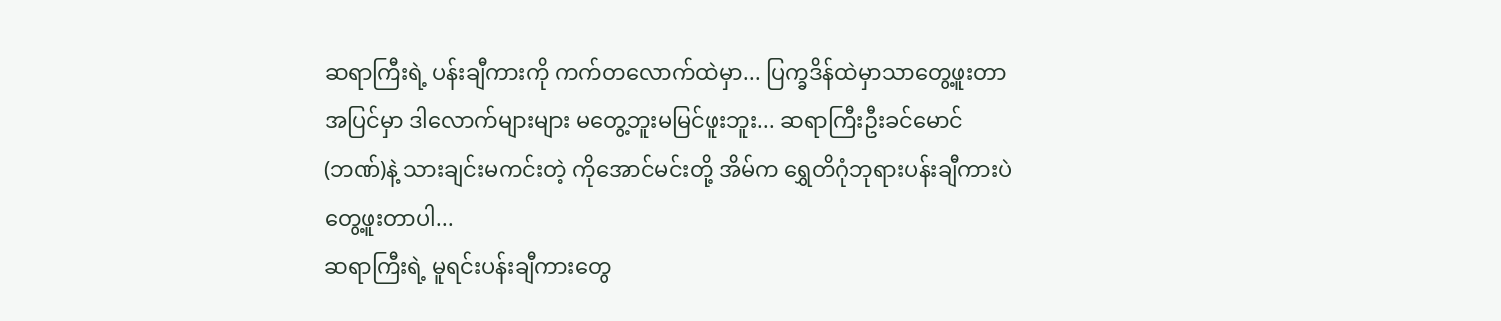ဆရာကြီးရဲ့ ပန်းချီကားကို ကက်တလောက်ထဲမှာ... ပြက္ခဒိန်ထဲမှာသာတွေ့ဖူးတာ အပြင်မှာ ဒါလောက်များများ မတွေ့ဘူးမမြင်ဖူးဘူး... ဆရာကြီးဦးခင်မောင်(ဘဏ်)နဲ့ သားချင်းမကင်းတဲ့ ကိုအောင်မင်းတို့ အိမ်က ရွှေတိဂုံဘုရားပန်းချီကားပဲ တွေ့ဖူးတာပါ...
ဆရာကြီးရဲ့ မူရင်းပန်းချီကားတွေ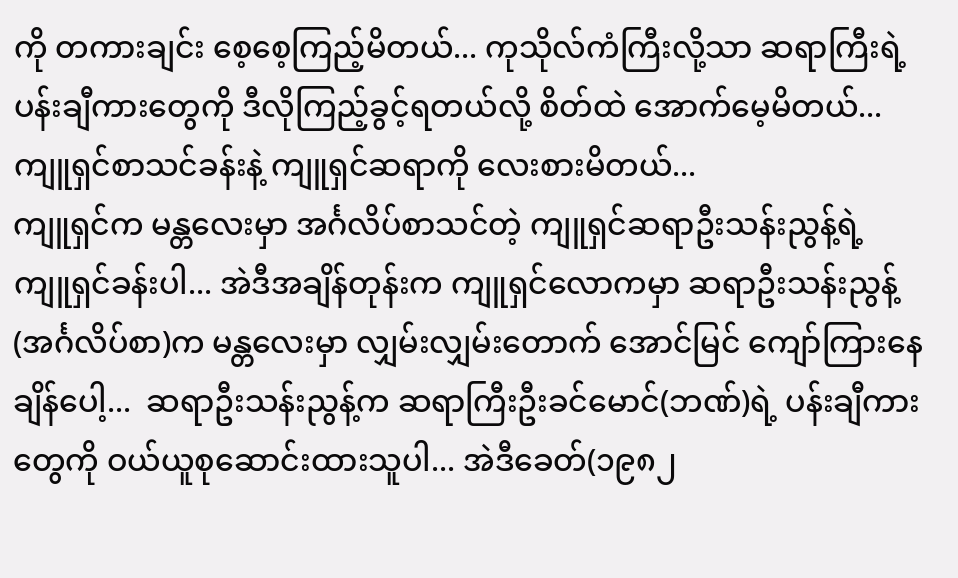ကို တကားချင်း စေ့စေ့ကြည့်မိတယ်... ကုသိုလ်ကံကြီးလို့သာ ဆရာကြီးရဲ့ ပန်းချီကားတွေကို ဒီလိုကြည့်ခွင့်ရတယ်လို့ စိတ်ထဲ အောက်မေ့မိတယ်... ကျူရှင်စာသင်ခန်းနဲ့ ကျူရှင်ဆရာကို လေးစားမိတယ်...
ကျူရှင်က မန္တလေးမှာ အင်္ဂလိပ်စာသင်တဲ့ ကျူရှင်ဆရာဦးသန်းညွန့်ရဲ့ ကျူရှင်ခန်းပါ... အဲဒီအချိန်တုန်းက ကျူရှင်လောကမှာ ဆရာဦးသန်းညွန့်(အင်္ဂလိပ်စာ)က မန္တလေးမှာ လျှမ်းလျှမ်းတောက် အောင်မြင် ကျော်ကြားနေချိန်ပေါ့...  ဆရာဦးသန်းညွန့်က ဆရာကြီးဦးခင်မောင်(ဘဏ်)ရဲ့ ပန်းချီကားတွေကို ဝယ်ယူစုဆောင်းထားသူပါ... အဲဒီခေတ်(၁၉၈၂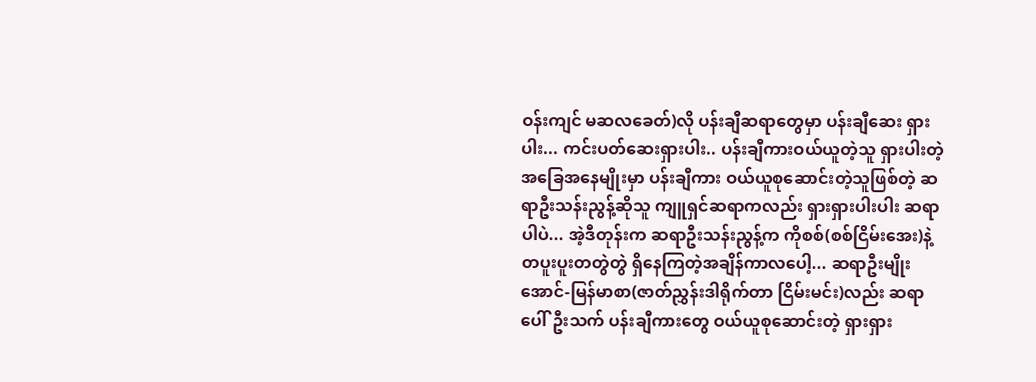ဝန်းကျင် မဆလခေတ်)လို ပန်းချီဆရာတွေမှာ ပန်းချီဆေး ရှားပါး... ကင်းပတ်ဆေးရှားပါး.. ပန်းချီကားဝယ်ယူတဲ့သူ ရှားပါးတဲ့ အခြေအနေမျိုးမှာ ပန်းချီကား ဝယ်ယူစုဆောင်းတဲ့သူဖြစ်တဲ့ ဆရာဦးသန်းညွန့်ဆိုသူ ကျူရှင်ဆရာကလည်း ရှားရှားပါးပါး ဆရာပါပဲ... အဲ့ဒီတုန်းက ဆရာဦးသန်းညွန့်က ကိုစစ်(စစ်ငြိမ်းအေး)နဲ့ တပူးပူးတတွဲတွဲ ရှိနေကြတဲ့အချိန်ကာလပေါ့... ဆရာဦးမျိုးအောင်-မြန်မာစာ(ဇာတ်ညွှန်းဒါရိုက်တာ ငြိမ်းမင်း)လည်း ဆရာပေါ်ဦးသက် ပန်းချီကားတွေ ဝယ်ယူစုဆောင်းတဲ့ ရှားရှား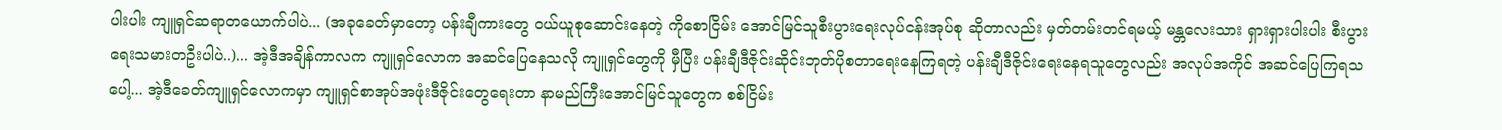ပါးပါး ကျူရှင်ဆရာတယောက်ပါပဲ... (အခုခေတ်မှာတော့ ပန်းချီကားတွေ ဝယ်ယူစုဆောင်းနေတဲ့ ကိုစောငြိမ်း အောင်မြင်သူစီးပွားရေးလုပ်ငန်းအုပ်စု ဆိုတာလည်း မှတ်တမ်းတင်ရမယ့် မန္တလေးသား ရှားရှားပါးပါး စီးပွားရေးသမားတဦးပါပဲ..)... အဲ့ဒီအချိန်ကာလက ကျူရှင်လောက အဆင်ပြေနေသလို ကျူရှင်တွေကို မှီပြီး ပန်းချီဒီဇိုင်းဆိုင်းဘုတ်ပိုစတာရေးနေကြရတဲ့ ပန်းချီဒီဇိုင်းရေးနေရသူတွေလည်း အလုပ်အကိုင် အဆင်ပြေကြရသပေါ့... အဲ့ဒီခေတ်ကျူရှင်လောကမှာ ကျူရှင်စာအုပ်အဖုံးဒီဇိုင်းတွေရေးတာ နာမည်ကြီးအောင်မြင်သူတွေက စစ်ငြိမ်း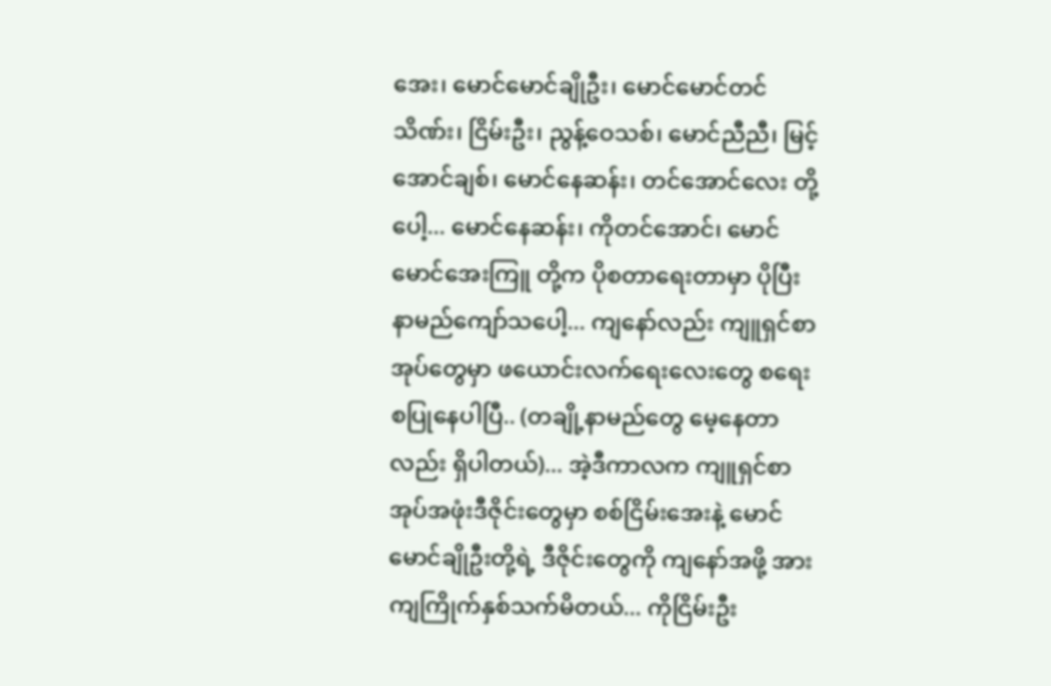အေး၊ မောင်မောင်ချိုဦး၊ မောင်မောင်တင်သိဏ်း၊ ငြိမ်းဦး၊ ညွန့်ဝေသစ်၊ မောင်ညီညီ၊ မြင့်အောင်ချစ်၊ မောင်နေဆန်း၊ တင်အောင်လေး တို့ပေါ့... မောင်နေဆန်း၊ ကိုတင်အောင်၊ မောင်မောင်အေးကြူ တို့က ပိုစတာရေးတာမှာ ပိုပြီးနာမည်ကျော်သပေါ့... ကျနော်လည်း ကျူရှင်စာအုပ်တွေမှာ ဖယောင်းလက်ရေးလေးတွေ စရေးစပြုနေပါပြီ.. (တချို့နာမည်တွေ မေ့နေတာလည်း ရှိပါတယ်)... အဲ့ဒီကာလက ကျူရှင်စာအုပ်အဖုံးဒီဇိုင်းတွေမှာ စစ်ငြိမ်းအေးနဲ့ မောင်မောင်ချိုဦးတို့ရဲ့ ဒီဇိုင်းတွေကို ကျနော်အဖို့ အားကျကြိုက်နှစ်သက်မိတယ်... ကိုငြိမ်းဦး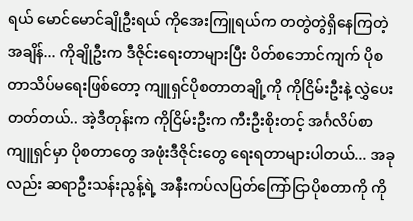ရယ် မောင်မောင်ချိုဦးရယ် ကိုအေးကြူရယ်က တတွဲတွဲရှိနေကြတဲ့အချိန်... ကိုချိုဦးက ဒီဇိုင်းရေးတာများပြီး ပိတ်စဘောင်ကျက် ပိုစတာသိပ်မရေးဖြစ်တော့ ကျူရှင်ပိုစတာတချို့ကို ကိုငြိမ်းဦးနဲ့ လွှဲပေးတတ်တယ်.. အဲ့ဒီတုန်းက ကိုငြိမ်းဦးက ကီးဦးစိုးတင့် အင်္ဂလိပ်စာကျူရှင်မှာ ပိုစတာတွေ အဖုံးဒီဇိုင်းတွေ ရေးရတာများပါတယ်... အခုလည်း ဆရာဦးသန်းညွန့်ရဲ့ အနီးကပ်လပြတ်ကြော်ငြာပိုစတာကို ကို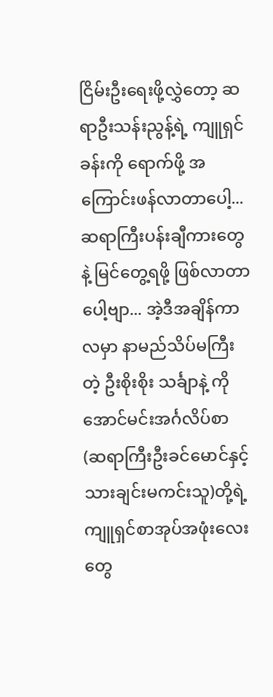ငြိမ်းဦးရေးဖို့လွှဲတော့ ဆရာဦးသန်းညွန့်ရဲ့ ကျူရှင်ခန်းကို ရောက်ဖို့ အကြောင်းဖန်လာတာပေါ့... ဆရာကြီးပန်းချီကားတွေနဲ့ မြင်တွေ့ရဖို့ ဖြစ်လာတာပေါ့ဗျာ... အဲ့ဒီအချိန်ကာလမှာ နာမည်သိပ်မကြီးတဲ့ ဦးစိုးစိုး သင်္ချာနဲ့ ကိုအောင်မင်းအင်္ဂလိပ်စာ (ဆရာကြီးဦးခင်မောင်နှင့်သားချင်းမကင်းသူ)တို့ရဲ့ကျူရှင်စာအုပ်အဖုံးလေးတွေ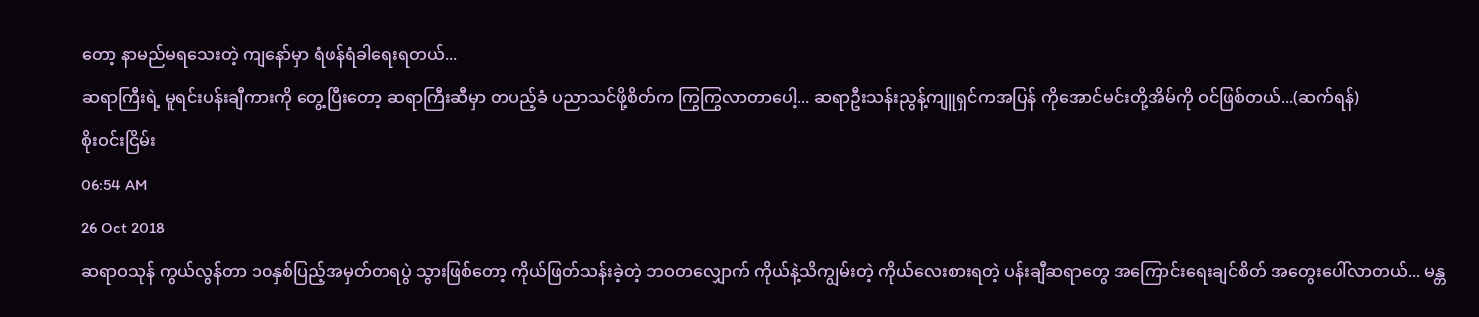တော့ နာမည်မရသေးတဲ့ ကျနော်မှာ ရံဖန်ရံခါရေးရတယ်...
ဆရာကြီးရဲ့ မူရင်းပန်းချီကားကို တွေ့ပြီးတော့ ဆရာကြီးဆီမှာ တပည့်ခံ ပညာသင်ဖို့စိတ်က ကြွကြွလာတာပေါ့... ဆရာဦးသန်းညွန့်ကျူရှင်ကအပြန် ကိုအောင်မင်းတို့အိမ်ကို ဝင်ဖြစ်တယ်...(ဆက်ရန်)
စိုးဝင်းငြိမ်း
06:54 AM
26 Oct 2018
ဆရာဝသုန် ကွယ်လွန်တာ ၁၀နှစ်ပြည့်အမှတ်တရပွဲ သွားဖြစ်တော့ ကိုယ်ဖြတ်သန်းခဲ့တဲ့ ဘဝတလျှောက် ကိုယ်နဲ့သိကျွမ်းတဲ့ ကိုယ်လေးစားရတဲ့ ပန်းချီဆရာတွေ အကြောင်းရေးချင်စိတ် အတွေးပေါ်လာတယ်... မန္တ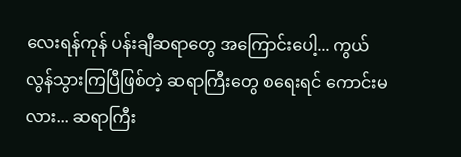လေးရန်ကုန် ပန်းချီဆရာတွေ အကြောင်းပေါ့... ကွယ်လွန်သွားကြပြီဖြစ်တဲ့ ဆရာကြီးတွေ စရေးရင် ကောင်းမလား... ဆရာကြီး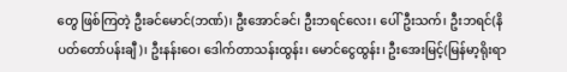တွေ ဖြစ်ကြတဲ့ ဦးခင်မောင်(ဘဏ်)၊ ဦးအောင်ခင်၊ ဦးဘရင်လေး၊ ပေါ်ဦးသက်၊ ဦးဘရင်(နိပတ်တော်ပန်းချီ)၊ ဦးနန်းဝေ၊ ဒေါက်တာသန်းထွန်း၊ မောင်ငွေထွန်း၊ ဦးအေးမြင့်(မြန်မာ့ရိုးရာ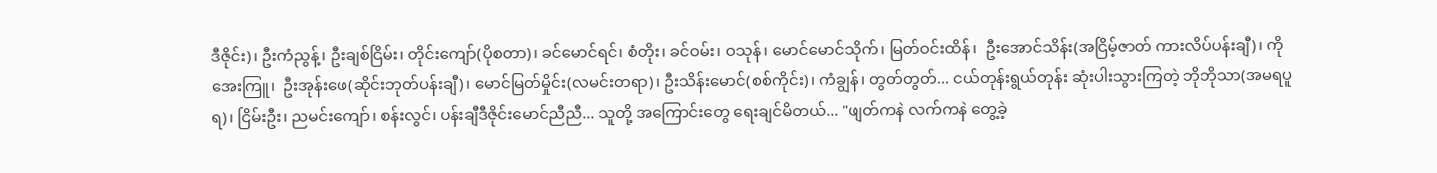ဒီဇိုင်း)၊ ဦးကံညွန့်၊ ဦးချစ်ငြိမ်း၊ တိုင်းကျော်(ပိုစတာ)၊ ခင်မောင်ရင်၊ စံတိုး၊ ခင်ဝမ်း၊ ဝသုန်၊ မောင်မောင်သိုက်၊ မြတ်ဝင်းထိန်၊  ဦးအောင်သိန်း(အငြိမ့်ဇာတ် ကားလိပ်ပန်းချီ)၊ ကိုအေးကြူ၊  ဦးအုန်းဖေ(ဆိုင်းဘုတ်ပန်းချီ)၊ မောင်မြတ်မှိုင်း(လမင်းတရာ)၊ ဦးသိန်းမောင်(စစ်ကိုင်း)၊ ကံချွန်၊ တွတ်တွတ်... ငယ်တုန်းရွယ်တုန်း ဆုံးပါးသွားကြတဲ့ ဘိုဘိုသာ(အမရပူရ)၊ ငြိမ်းဦး၊ ညမင်းကျော်၊ စန်းလွင်၊ ပန်းချီဒီဇိုင်းမောင်ညီညီ... သူတို့ အကြောင်းတွေ ရေးချင်မိတယ်... "ဖျတ်ကနဲ လက်ကနဲ တွေ့ခဲ့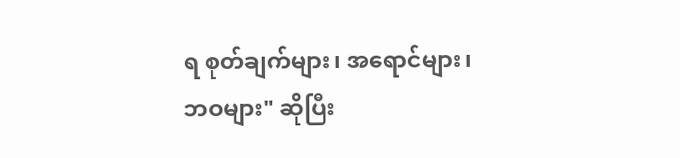ရ စုတ်ချက်များ၊ အရောင်များ၊ ဘဝများ" ဆိုပြီး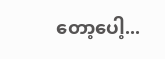တော့ပေါ့...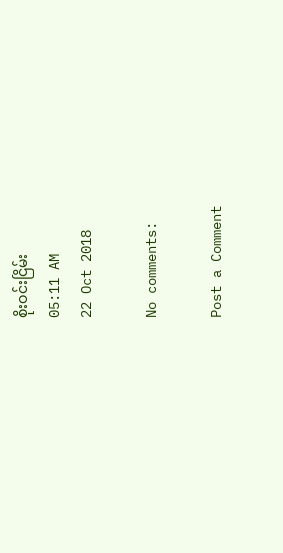စိုးဝင်းငြိမ်း
05:11 AM
22 Oct 2018

No comments:

Post a Comment